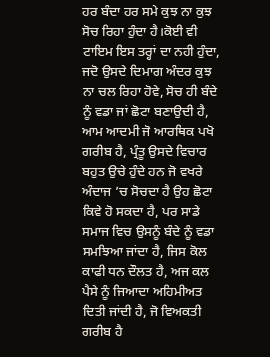ਹਰ ਬੰਦਾ ਹਰ ਸਮੇ ਕੁਝ ਨਾ ਕੁਝ ਸੋਚ ਰਿਹਾ ਹੁੰਦਾ ਹੈ।ਕੋਈ ਵੀ ਟਾਇਮ ਇਸ ਤਰ੍ਹਾਂ ਦਾ ਨਹੀ ਹੁੰਦਾ, ਜਦੋ ਉਸਦੇ ਦਿਮਾਗ ਅੰਦਰ ਕੁਝ ਨਾ ਚਲ ਰਿਹਾ ਹੋਵੇ, ਸੋਚ ਹੀ ਬੰਦੇ ਨੂੰ ਵਡਾ ਜਾਂ ਛੋਟਾ ਬਣਾਉਦੀ ਹੈ, ਆਮ ਆਦਮੀ ਜੋ ਆਰਥਿਕ ਪਖੋ ਗਰੀਬ ਹੈ, ਪ੍ਰੰਤੂ ਉਸਦੇ ਵਿਚਾਰ ਬਹੁਤ ਉਚੇ ਹੁੰਦੇ ਹਨ ਜੋ ਵਖਰੇ ਅੰਦਾਜ ’ਚ ਸੋਚਦਾ ਹੈ ਉਹ ਛੋਟਾ ਕਿਵੇ ਹੋ ਸਕਦਾ ਹੈ, ਪਰ ਸਾਡੇ ਸਮਾਜ ਵਿਚ ਉਸਨੂੰ ਬੰਦੇ ਨੂੰ ਵਡਾ ਸਮਝਿਆ ਜਾਂਦਾ ਹੈ, ਜਿਸ ਕੋਲ ਕਾਫੀ ਧਨ ਦੌਲਤ ਹੈ, ਅਜ ਕਲ ਪੈਸੇ ਨੂੰ ਜਿਆਦਾ ਅਹਿਮੀਅਤ ਦਿਤੀ ਜਾਂਦੀ ਹੈ, ਜੋ ਵਿਅਕਤੀ ਗਰੀਬ ਹੈ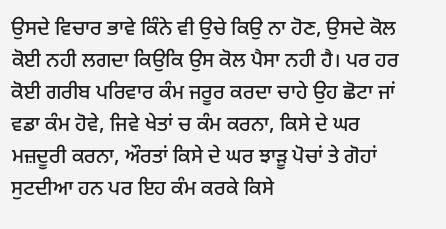ਉਸਦੇ ਵਿਚਾਰ ਭਾਵੇ ਕਿੰਨੇ ਵੀ ਉਚੇ ਕਿਉ ਨਾ ਹੋਣ, ਉਸਦੇ ਕੋਲ ਕੋਈ ਨਹੀ ਲਗਦਾ ਕਿਉਕਿ ਉਸ ਕੋਲ ਪੈਸਾ ਨਹੀ ਹੈ। ਪਰ ਹਰ ਕੋਈ ਗਰੀਬ ਪਰਿਵਾਰ ਕੰਮ ਜਰੂਰ ਕਰਦਾ ਚਾਹੇ ਉਹ ਛੋਟਾ ਜਾਂ ਵਡਾ ਕੰਮ ਹੋਵੇ, ਜਿਵੇ ਖੇਤਾਂ ਚ ਕੰਮ ਕਰਨਾ, ਕਿਸੇ ਦੇ ਘਰ ਮਜ਼ਦੂਰੀ ਕਰਨਾ, ਔਰਤਾਂ ਕਿਸੇ ਦੇ ਘਰ ਝਾੜੂ ਪੋਚਾਂ ਤੇ ਗੋਹਾਂ ਸੁਟਦੀਆ ਹਨ ਪਰ ਇਹ ਕੰਮ ਕਰਕੇ ਕਿਸੇ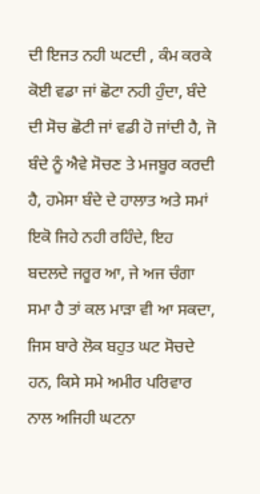ਦੀ ਇਜਤ ਨਹੀ ਘਟਦੀ , ਕੰਮ ਕਰਕੇ ਕੋਈ ਵਡਾ ਜਾਂ ਛੋਟਾ ਨਹੀ ਹੁੰਦਾ, ਬੰਦੇ ਦੀ ਸੋਚ ਛੋਟੀ ਜਾਂ ਵਡੀ ਹੋ ਜਾਂਦੀ ਹੈ, ਜੋ ਬੰਦੇ ਨੂੰ ਐਵੇ ਸੋਚਣ ਤੇ ਮਜਬੂਰ ਕਰਦੀ ਹੈ, ਹਮੇਸਾ ਬੰਦੇ ਦੇ ਹਾਲਾਤ ਅਤੇ ਸਮਾਂ ਇਕੋ ਜਿਹੇ ਨਹੀ ਰਹਿੰਦੇ, ਇਹ ਬਦਲਦੇ ਜਰੂਰ ਆ, ਜੇ ਅਜ ਚੰਗਾ ਸਮਾ ਹੈ ਤਾਂ ਕਲ ਮਾੜਾ ਵੀ ਆ ਸਕਦਾ, ਜਿਸ ਬਾਰੇ ਲੋਕ ਬਹੁਤ ਘਟ ਸੋਚਦੇ ਹਨ, ਕਿਸੇ ਸਮੇ ਅਮੀਰ ਪਰਿਵਾਰ ਨਾਲ ਅਜਿਹੀ ਘਟਨਾ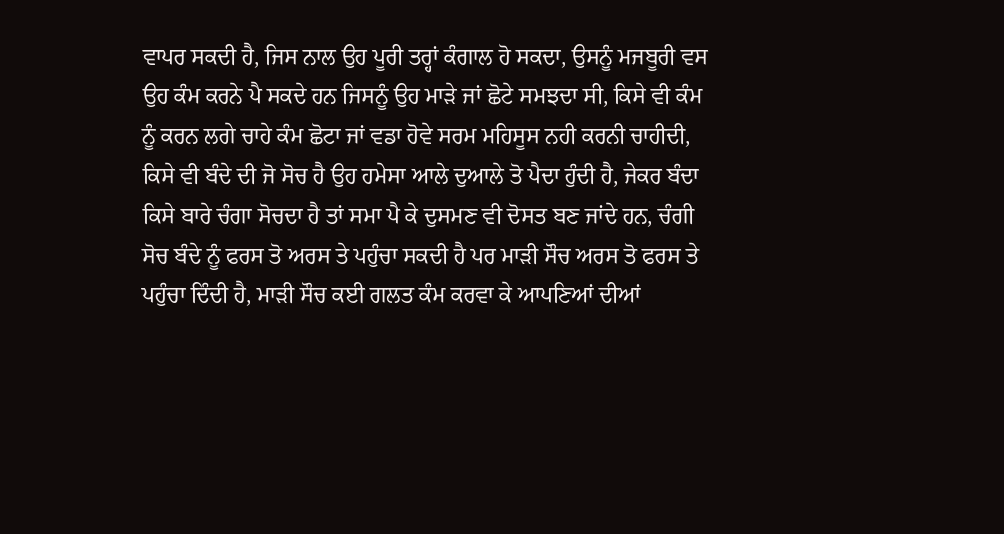ਵਾਪਰ ਸਕਦੀ ਹੈ, ਜਿਸ ਨਾਲ ਉਹ ਪੂਰੀ ਤਰ੍ਹਾਂ ਕੰਗਾਲ ਹੋ ਸਕਦਾ, ਉਸਨੂੰ ਮਜਬੂਰੀ ਵਸ ਉਹ ਕੰਮ ਕਰਨੇ ਪੈ ਸਕਦੇ ਹਨ ਜਿਸਨੂੰ ਉਹ ਮਾੜੇ ਜਾਂ ਛੋਟੇ ਸਮਝਦਾ ਸੀ, ਕਿਸੇ ਵੀ ਕੰਮ ਨੂੰ ਕਰਨ ਲਗੇ ਚਾਹੇ ਕੰਮ ਛੋਟਾ ਜਾਂ ਵਡਾ ਹੋਵੇ ਸਰਮ ਮਹਿਸੂਸ ਨਹੀ ਕਰਨੀ ਚਾਹੀਦੀ, ਕਿਸੇ ਵੀ ਬੰਦੇ ਦੀ ਜੋ ਸੋਚ ਹੈ ਉਹ ਹਮੇਸਾ ਆਲੇ ਦੁਆਲੇ ਤੋ ਪੈਦਾ ਹੁੰਦੀ ਹੈ, ਜੇਕਰ ਬੰਦਾ ਕਿਸੇ ਬਾਰੇ ਚੰਗਾ ਸੋਚਦਾ ਹੈ ਤਾਂ ਸਮਾ ਪੈ ਕੇ ਦੁਸਮਣ ਵੀ ਦੋਸਤ ਬਣ ਜਾਂਦੇ ਹਨ, ਚੰਗੀ ਸੋਚ ਬੰਦੇ ਨੂੰ ਫਰਸ ਤੋ ਅਰਸ ਤੇ ਪਹੁੰਚਾ ਸਕਦੀ ਹੈ ਪਰ ਮਾੜੀ ਸੌਚ ਅਰਸ ਤੋ ਫਰਸ ਤੇ ਪਹੁੰਚਾ ਦਿੰਦੀ ਹੈ, ਮਾੜੀ ਸੌਚ ਕਈ ਗਲਤ ਕੰਮ ਕਰਵਾ ਕੇ ਆਪਣਿਆਂ ਦੀਆਂ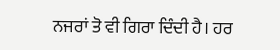ਨਜਰਾਂ ਤੋ ਵੀ ਗਿਰਾ ਦਿੰਦੀ ਹੈ। ਹਰ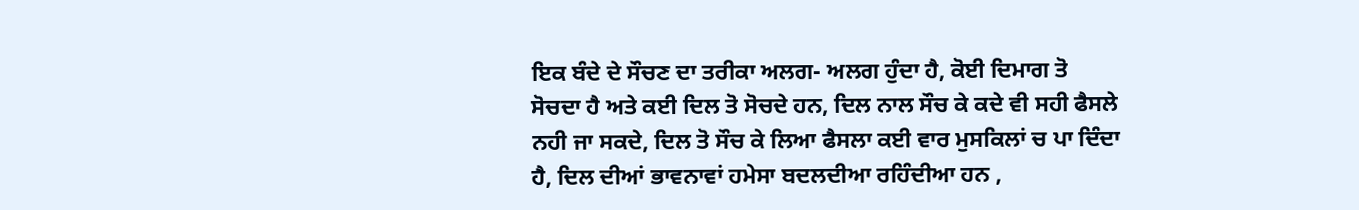ਇਕ ਬੰਦੇ ਦੇ ਸੌਚਣ ਦਾ ਤਰੀਕਾ ਅਲਗ- ਅਲਗ ਹੁੰਦਾ ਹੈ, ਕੋਈ ਦਿਮਾਗ ਤੋ ਸੋਚਦਾ ਹੈ ਅਤੇ ਕਈ ਦਿਲ ਤੋ ਸੋਚਦੇ ਹਨ, ਦਿਲ ਨਾਲ ਸੌਚ ਕੇ ਕਦੇ ਵੀ ਸਹੀ ਫੈਸਲੇ ਨਹੀ ਜਾ ਸਕਦੇ, ਦਿਲ ਤੋ ਸੌਚ ਕੇ ਲਿਆ ਫੈਸਲਾ ਕਈ ਵਾਰ ਮੁਸਕਿਲਾਂ ਚ ਪਾ ਦਿੰਦਾ ਹੈ, ਦਿਲ ਦੀਆਂ ਭਾਵਨਾਵਾਂ ਹਮੇਸਾ ਬਦਲਦੀਆ ਰਹਿੰਦੀਆ ਹਨ ,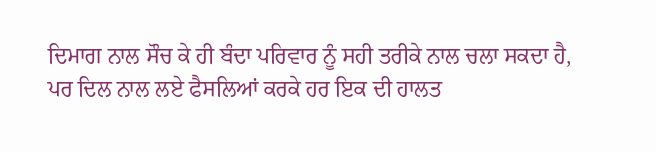ਦਿਮਾਗ ਨਾਲ ਸੌਚ ਕੇ ਹੀ ਬੰਦਾ ਪਰਿਵਾਰ ਨੂੰ ਸਹੀ ਤਰੀਕੇ ਨਾਲ ਚਲਾ ਸਕਦਾ ਹੈ, ਪਰ ਦਿਲ ਨਾਲ ਲਏ ਫੈਸਲਿਆਂ ਕਰਕੇ ਹਰ ਇਕ ਦੀ ਹਾਲਤ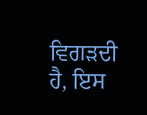ਵਿਗੜਦੀ ਹੈ, ਇਸ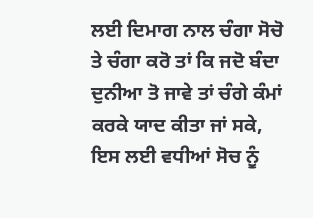ਲਈ ਦਿਮਾਗ ਨਾਲ ਚੰਗਾ ਸੋਚੋ ਤੇ ਚੰਗਾ ਕਰੋ ਤਾਂ ਕਿ ਜਦੋ ਬੰਦਾ ਦੁਨੀਆ ਤੋ ਜਾਵੇ ਤਾਂ ਚੰਗੇ ਕੰਮਾਂ ਕਰਕੇ ਯਾਦ ਕੀਤਾ ਜਾਂ ਸਕੇ, ਇਸ ਲਈ ਵਧੀਆਂ ਸੋਚ ਨੂੰ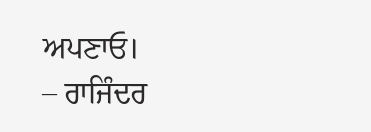ਅਪਣਾਓ।
– ਰਾਜਿੰਦਰ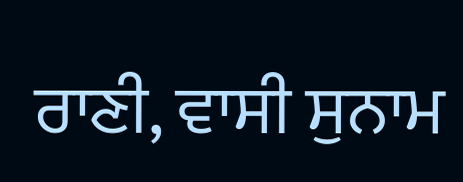ਰਾਣੀ, ਵਾਸੀ ਸੁਨਾਮ